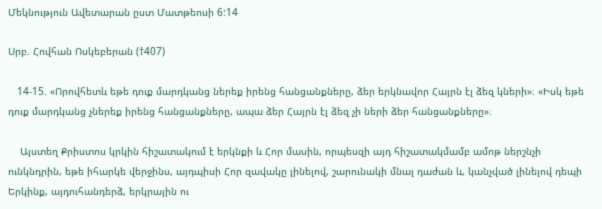Մեկնություն Ավետարան ըստ Մատթեոսի 6:14

Սրբ. Հովհան Ոսկեբերան (†407)

   14-15. «Որովհետև եթե դուք մարդկանց ներեք իրենց հանցանքները, ձեր երկնավոր Հայրն էլ ձեզ կների»։ «Իսկ եթե դուք մարդկանց չներեք իրենց հանցանքները, ապա ձեր Հայրն էլ ձեզ չի ների ձեր հանցանքները»։

    Այստեղ Քրիստոս կրկին հիշատակում է երկնքի և Հոր մասին, որպեսզի այդ հիշատակմամբ ամոթ ներշնչի ունկնդրին, եթե իհարկե վերջինս, այդպիսի Հոր զավակը լինելով, շարունակի մնալ դաժան և, կանչված լինելով դեպի Երկինք, այդուհանդերձ, երկրային ու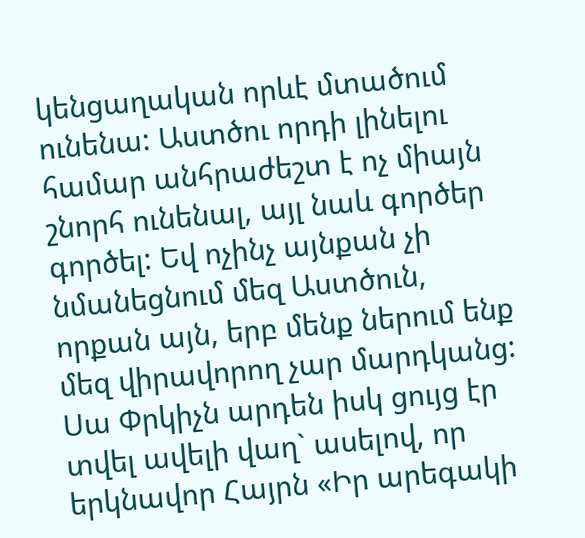կենցաղական որևէ մտածում ունենա: Աստծու որդի լինելու համար անհրաժեշտ է ոչ միայն շնորհ ունենալ, այլ նաև գործեր գործել: Եվ ոչինչ այնքան չի նմանեցնում մեզ Աստծուն, որքան այն, երբ մենք ներում ենք մեզ վիրավորող չար մարդկանց: Սա Փրկիչն արդեն իսկ ցույց էր տվել ավելի վաղ` ասելով, որ երկնավոր Հայրն «Իր արեգակի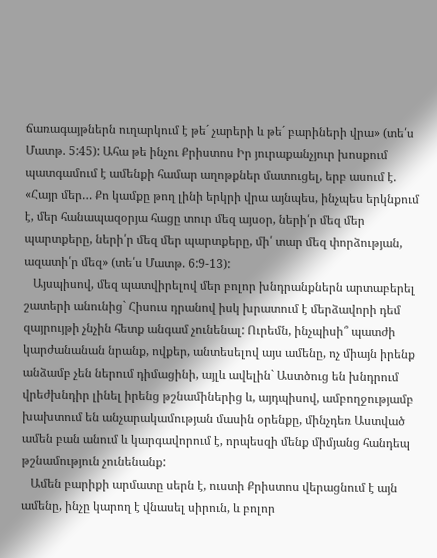ճառագայթներն ուղարկում է թե´ չարերի և թե´ բարիների վրա» (տե՛ս Մատթ. 5:45): Ահա թե ինչու Քրիստոս Իր յուրաքանչյուր խոսքում պատգամում է ամենքի համար աղոթքներ մատուցել, երբ ասում է. «Հայր մեր… Քո կամքը թող լինի երկրի վրա այնպես, ինչպես երկնքում է, մեր հանապազօրյա հացը տուր մեզ այսօր, ների՛ր մեզ մեր պարտքերը, ների՛ր մեզ մեր պարտքերը, մի՛ տար մեզ փորձության, ազատի՛ր մեզ» (տե՛ս Մատթ. 6:9-13):
   Այսպիսով, մեզ պատվիրելով մեր բոլոր խնդրանքներն արտաբերել շատերի անունից` Հիսուս դրանով իսկ խրատում է մերձավորի դեմ զայրույթի չնչին հետք անգամ չունենալ: Ուրեմն, ինչպիսի՞ պատժի կարժանանան նրանք, ովքեր, անտեսելով այս ամենը, ոչ միայն իրենք անձամբ չեն ներում դիմացինի, այլև ավելին` Աստծուց են խնդրում վրեժխնդիր լինել իրենց թշնամիներից և, այդպիսով, ամբողջությամբ խախտում են անչարակամության մասին օրենքը, մինչդեռ Աստված ամեն բան անում և կարգավորում է, որպեսզի մենք միմյանց հանդեպ թշնամություն չունենանք:
   Ամեն բարիքի արմատը սերն է, ուստի Քրիստոս վերացնում է այն ամենը, ինչը կարող է վնասել սիրուն, և բոլոր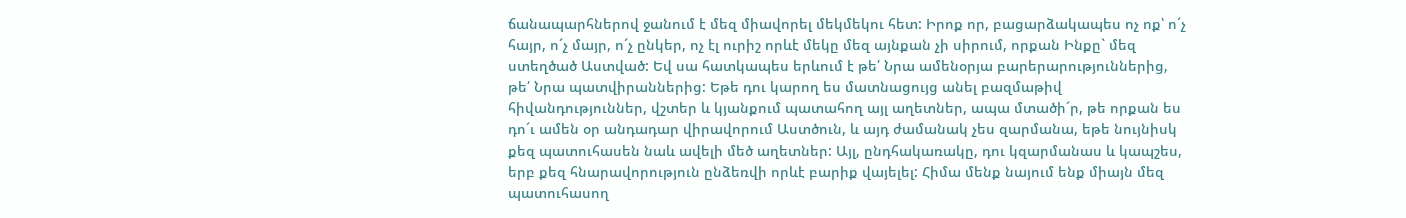ճանապարհներով ջանում է մեզ միավորել մեկմեկու հետ: Իրոք որ, բացարձակապես ոչ ոք՝ ո´չ հայր, ո´չ մայր, ո´չ ընկեր, ոչ էլ ուրիշ որևէ մեկը մեզ այնքան չի սիրում, որքան Ինքը` մեզ ստեղծած Աստված: Եվ սա հատկապես երևում է թե՛ Նրա ամենօրյա բարերարություններից, թե՛ Նրա պատվիրաններից: Եթե դու կարող ես մատնացույց անել բազմաթիվ հիվանդություններ, վշտեր և կյանքում պատահող այլ աղետներ, ապա մտածի´ր, թե որքան ես դո´ւ ամեն օր անդադար վիրավորում Աստծուն, և այդ ժամանակ չես զարմանա, եթե նույնիսկ քեզ պատուհասեն նաև ավելի մեծ աղետներ: Այլ, ընդհակառակը, դու կզարմանաս և կապշես, երբ քեզ հնարավորություն ընձեռվի որևէ բարիք վայելել: Հիմա մենք նայում ենք միայն մեզ պատուհասող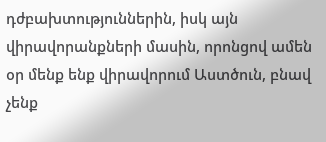դժբախտություններին, իսկ այն վիրավորանքների մասին, որոնցով ամեն օր մենք ենք վիրավորում Աստծուն, բնավ չենք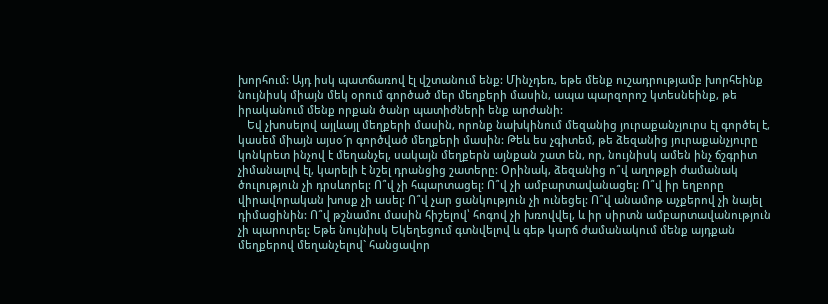խորհում: Այդ իսկ պատճառով էլ վշտանում ենք: Մինչդեռ, եթե մենք ուշադրությամբ խորհեինք նույնիսկ միայն մեկ օրում գործած մեր մեղքերի մասին, ապա պարզորոշ կտեսնեինք, թե իրականում մենք որքան ծանր պատիժների ենք արժանի:
   Եվ չխոսելով այլևայլ մեղքերի մասին, որոնք նախկինում մեզանից յուրաքանչյուրս էլ գործել է, կասեմ միայն այսօ´ր գործված մեղքերի մասին: Թեև ես չգիտեմ, թե ձեզանից յուրաքանչյուրը կոնկրետ ինչով է մեղանչել, սակայն մեղքերն այնքան շատ են, որ, նույնիսկ ամեն ինչ ճշգրիտ չիմանալով էլ, կարելի է նշել դրանցից շատերը: Օրինակ, ձեզանից ո՞վ աղոթքի ժամանակ ծուլություն չի դրսևորել: Ո՞վ չի հպարտացել: Ո՞վ չի ամբարտավանացել: Ո՞վ իր եղբորը վիրավորական խոսք չի ասել: Ո՞վ չար ցանկություն չի ունեցել: Ո՞վ անամոթ աչքերով չի նայել դիմացինին: Ո՞վ թշնամու մասին հիշելով՝ հոգով չի խռովվել, և իր սիրտն ամբարտավանություն չի պարուրել: Եթե նույնիսկ Եկեղեցում գտնվելով և գեթ կարճ ժամանակում մենք այդքան մեղքերով մեղանչելով` հանցավոր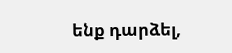ենք դարձել,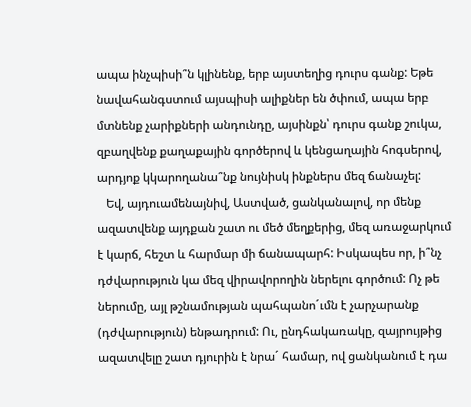ապա ինչպիսի՞ն կլինենք, երբ այստեղից դուրս գանք: Եթե նավահանգստում այսպիսի ալիքներ են ծփում, ապա երբ մտնենք չարիքների անդունդը, այսինքն՝ դուրս գանք շուկա, զբաղվենք քաղաքային գործերով և կենցաղային հոգսերով, արդյոք կկարողանա՞նք նույնիսկ ինքներս մեզ ճանաչել:
   Եվ, այդուամենայնիվ, Աստված, ցանկանալով, որ մենք ազատվենք այդքան շատ ու մեծ մեղքերից, մեզ առաջարկում է կարճ, հեշտ և հարմար մի ճանապարհ: Իսկապես որ, ի՞նչ դժվարություն կա մեզ վիրավորողին ներելու գործում: Ոչ թե ներումը, այլ թշնամության պահպանո´ւմն է չարչարանք (դժվարություն) ենթադրում: Ու, ընդհակառակը, զայրույթից ազատվելը շատ դյուրին է նրա´ համար, ով ցանկանում է դա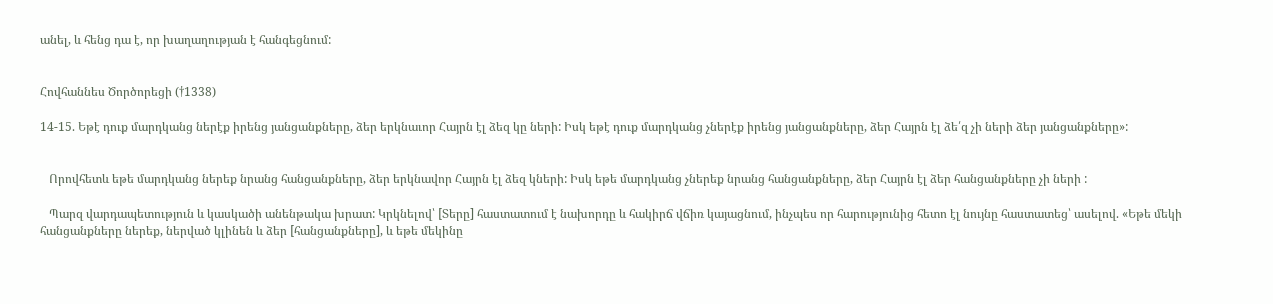անել, և հենց դա է, որ խաղաղության է հանգեցնում:


Հովհաննես Ծործորեցի (†1338)

14-15. Եթէ դուք մարդկանց ներէք իրենց յանցանքները, ձեր երկնաւոր Հայրն էլ ձեզ կը ների: Իսկ եթէ դուք մարդկանց չներէք իրենց յանցանքները, ձեր Հայրն էլ ձե՛զ չի ների ձեր յանցանքները»:


   Որովհետև եթե մարդկանց ներեք նրանց հանցանքները, ձեր երկնավոր Հայրն էլ ձեզ կների: Իսկ եթե մարդկանց չներեք նրանց հանցանքները, ձեր Հայրն էլ ձեր հանցանքները չի ների :

   Պարզ վարդապետություն և կասկածի անենթակա խրատ: Կրկնելով՝ [Տերը] հաստատում է նախորդը և հակիրճ վճիռ կայացնում, ինչպես որ հարությունից հետո էլ նույնը հաստատեց՝ ասելով. «Եթե մեկի հանցանքները ներեք, ներված կլինեն և ձեր [հանցանքները], և եթե մեկինը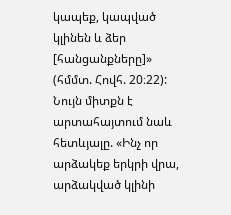կապեք, կապված կլինեն և ձեր [հանցանքները]» (հմմտ. Հովհ. 20։22): Նույն միտքն է արտահայտում նաև հետևյալը. «Ինչ որ արձակեք երկրի վրա, արձակված կլինի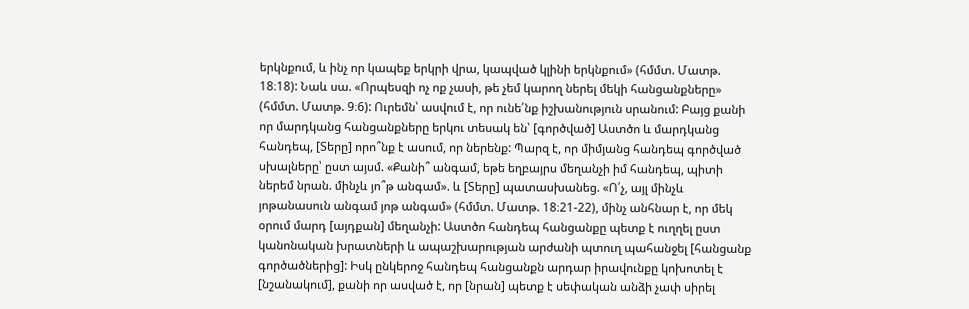երկնքում, և ինչ որ կապեք երկրի վրա, կապված կլինի երկնքում» (հմմտ. Մատթ. 18։18): Նաև սա. «Որպեսզի ոչ ոք չասի, թե չեմ կարող ներել մեկի հանցանքները» (հմմտ. Մատթ. 9։6): Ուրեմն՝ ասվում է, որ ունե՛նք իշխանություն սրանում: Բայց քանի որ մարդկանց հանցանքները երկու տեսակ են՝ [գործված] Աստծո և մարդկանց հանդեպ, [Տերը] որո՞նք է ասում, որ ներենք: Պարզ է, որ միմյանց հանդեպ գործված սխալները՝ ըստ այսմ. «Քանի՞ անգամ, եթե եղբայրս մեղանչի իմ հանդեպ, պիտի ներեմ նրան. մինչև յո՞թ անգամ». և [Տերը] պատասխանեց. «Ո՛չ, այլ մինչև յոթանասուն անգամ յոթ անգամ» (հմմտ. Մատթ. 18։21-22), մինչ անհնար է, որ մեկ օրում մարդ [այդքան] մեղանչի: Աստծո հանդեպ հանցանքը պետք է ուղղել ըստ կանոնական խրատների և ապաշխարության արժանի պտուղ պահանջել [հանցանք գործածներից]: Իսկ ընկերոջ հանդեպ հանցանքն արդար իրավունքը կոխոտել է [նշանակում], քանի որ ասված է, որ [նրան] պետք է սեփական անձի չափ սիրել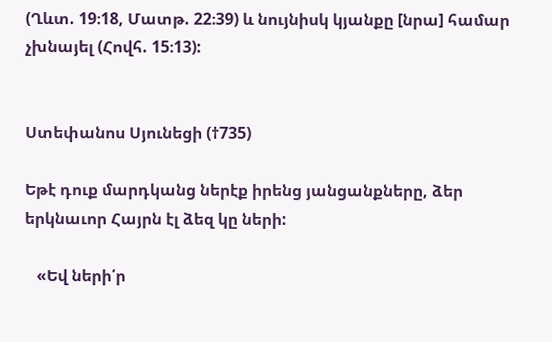(Ղևտ. 19։18, Մատթ. 22։39) և նույնիսկ կյանքը [նրա] համար չխնայել (Հովհ. 15։13):


Ստեփանոս Սյունեցի (†735)

Եթէ դուք մարդկանց ներէք իրենց յանցանքները, ձեր երկնաւոր Հայրն էլ ձեզ կը ների:

   «Եվ ների՛ր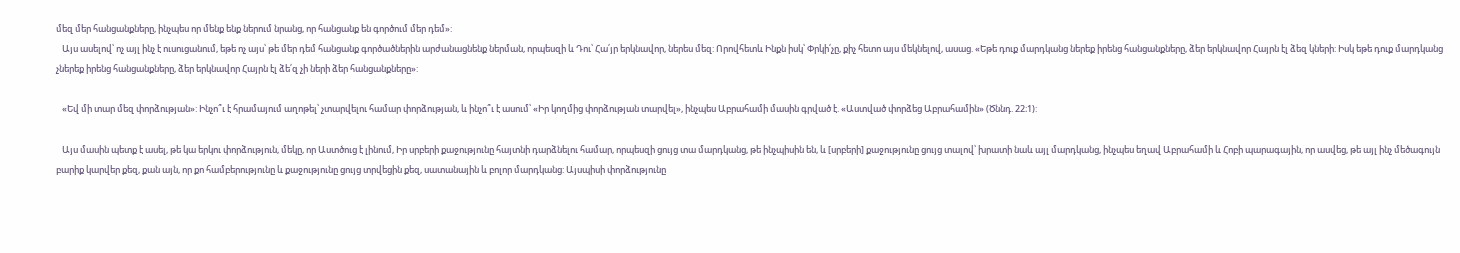մեզ մեր հանցանքները, ինչպես որ մենք ենք ներում նրանց, որ հանցանք են գործում մեր դեմ»:
   Այս ասելով՝ ոչ այլ ինչ է ուսուցանում, եթե ոչ այս՝ թե մեր դեմ հանցանք գործածներին արժանացնենք ներման, որպեսզի և Դու՝ Հա՛յր երկնավոր, ներես մեզ: Որովհետև Ինքն իսկ՝ Փրկի՛չը, քիչ հետո այս մեկնելով, ասաց. «Եթե դուք մարդկանց ներեք իրենց հանցանքները, ձեր երկնավոր Հայրն էլ ձեզ կների: Իսկ եթե դուք մարդկանց չներեք իրենց հանցանքները, ձեր երկնավոր Հայրն էլ ձե՛զ չի ների ձեր հանցանքները»:

   «Եվ մի տար մեզ փորձության»: Ինչո՞ւ է հրամայում աղոթել՝ չտարվելու համար փորձության, և ինչո՞ւ է ասում՝ «Իր կողմից փորձության տարվել», ինչպես Աբրահամի մասին գրված է. «Աստված փորձեց Աբրահամին» (Ծննդ. 22։1):

   Այս մասին պետք է ասել, թե կա երկու փորձություն, մեկը, որ Աստծուց է լինում, Իր սրբերի քաջությունը հայտնի դարձնելու համար, որպեսզի ցույց տա մարդկանց, թե ինչպիսին են, և [սրբերի] քաջությունը ցույց տալով՝ խրատի նաև այլ մարդկանց, ինչպես եղավ Աբրահամի և Հոբի պարագային, որ ասվեց, թե այլ ինչ մեծագույն բարիք կարվեր քեզ, քան այն, որ քո համբերությունը և քաջությունը ցույց տրվեցին քեզ, սատանային և բոլոր մարդկանց: Այսպիսի փորձությունը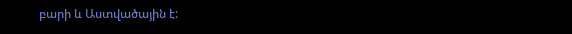բարի և Աստվածային է: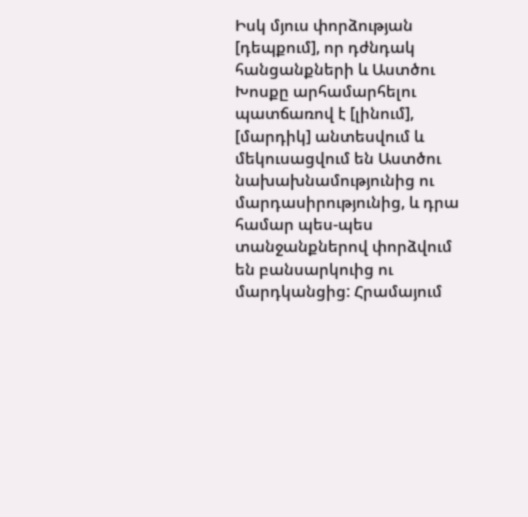Իսկ մյուս փորձության [դեպքում], որ դժնդակ հանցանքների և Աստծու Խոսքը արհամարհելու պատճառով է [լինում], [մարդիկ] անտեսվում և մեկուսացվում են Աստծու նախախնամությունից ու մարդասիրությունից, և դրա համար պես-պես տանջանքներով փորձվում են բանսարկուից ու մարդկանցից: Հրամայում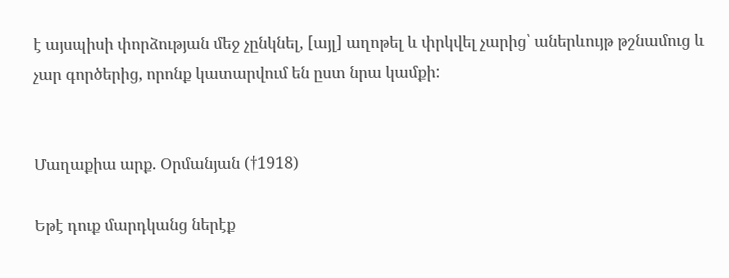է այսպիսի փորձության մեջ չընկնել, [այլ] աղոթել և փրկվել չարից՝ աներևույթ թշնամուց և չար գործերից, որոնք կատարվում են ըստ նրա կամքի:


Մաղաքիա արք. Օրմանյան (†1918)

Եթէ դուք մարդկանց ներէք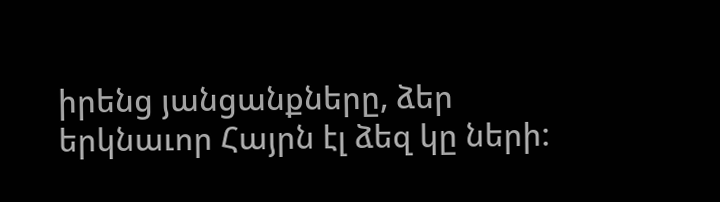իրենց յանցանքները, ձեր երկնաւոր Հայրն էլ ձեզ կը ների: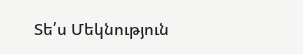Տե՛ս Մեկնություն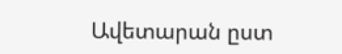Ավետարան ըստ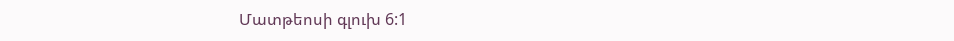Մատթեոսի գլուխ 6:1